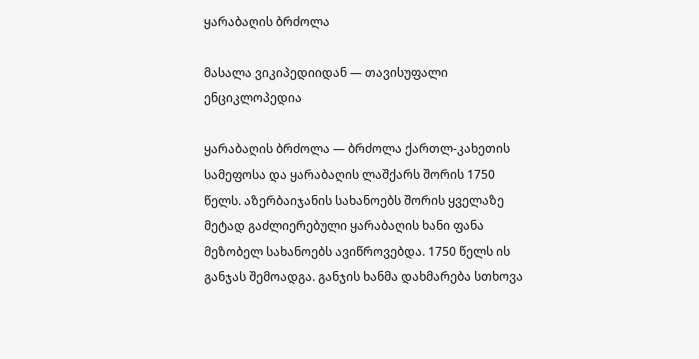ყარაბაღის ბრძოლა

მასალა ვიკიპედიიდან — თავისუფალი ენციკლოპედია

ყარაბაღის ბრძოლა — ბრძოლა ქართლ-კახეთის სამეფოსა და ყარაბაღის ლაშქარს შორის 1750 წელს. აზერბაიჯანის სახანოებს შორის ყველაზე მეტად გაძლიერებული ყარაბაღის ხანი ფანა მეზობელ სახანოებს ავიწროვებდა. 1750 წელს ის განჯას შემოადგა. განჯის ხანმა დახმარება სთხოვა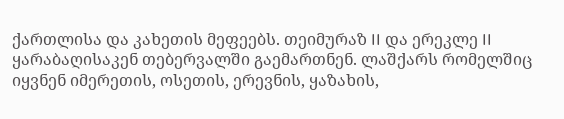ქართლისა და კახეთის მეფეებს. თეიმურაზ II და ერეკლე II ყარაბაღისაკენ თებერვალში გაემართნენ. ლაშქარს რომელშიც იყვნენ იმერეთის, ოსეთის, ერევნის, ყაზახის,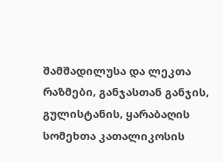შამშადილუსა და ლეკთა რაზმები, განჯასთან განჯის, გულისტანის, ყარაბაღის სომეხთა კათალიკოსის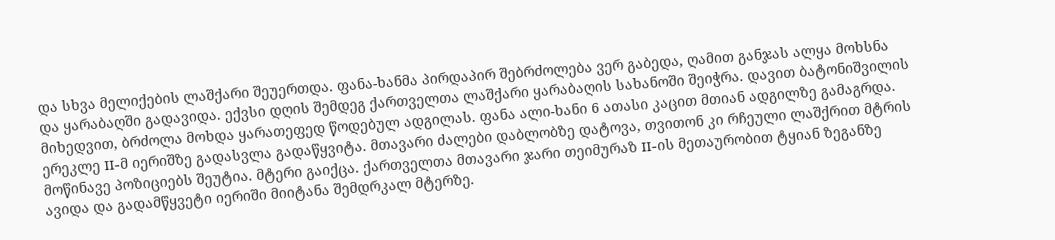და სხვა მელიქების ლაშქარი შეუერთდა. ფანა-ხანმა პირდაპირ შებრძოლება ვერ გაბედა, ღამით განჯას ალყა მოხსნა და ყარაბაღში გადავიდა. ექვსი დღის შემდეგ ქართველთა ლაშქარი ყარაბაღის სახანოში შეიჭრა. დავით ბატონიშვილის მიხედვით, ბრძოლა მოხდა ყარათეფედ წოდებულ ადგილას. ფანა ალი-ხანი 6 ათასი კაცით მთიან ადგილზე გამაგრდა. ერეკლე II-მ იერიშზე გადასვლა გადაწყვიტა. მთავარი ძალები დაბლობზე დატოვა, თვითონ კი რჩეული ლაშქრით მტრის მოწინავე პოზიციებს შეუტია. მტერი გაიქცა. ქართველთა მთავარი ჯარი თეიმურაზ II-ის მეთაურობით ტყიან ზეგანზე ავიდა და გადამწყვეტი იერიში მიიტანა შემდრკალ მტერზე.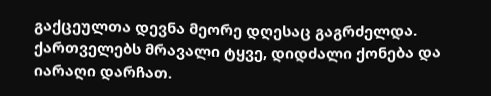გაქცეულთა დევნა მეორე დღესაც გაგრძელდა. ქართველებს მრავალი ტყვე, დიდძალი ქონება და იარაღი დარჩათ.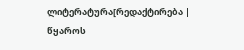ლიტერატურა[რედაქტირება | წყაროს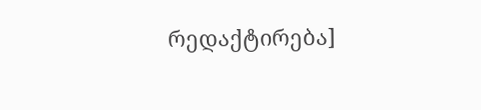რედაქტირება]